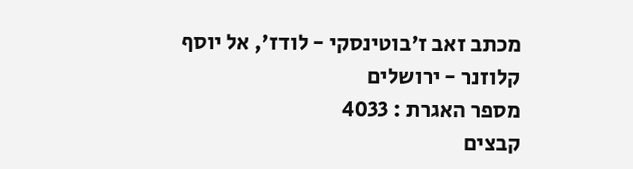מכתב זאב ז'בוטינסקי - לודז', אל יוסף קלוזנר - ירושלים
מספר האגרת : 4033
קבצים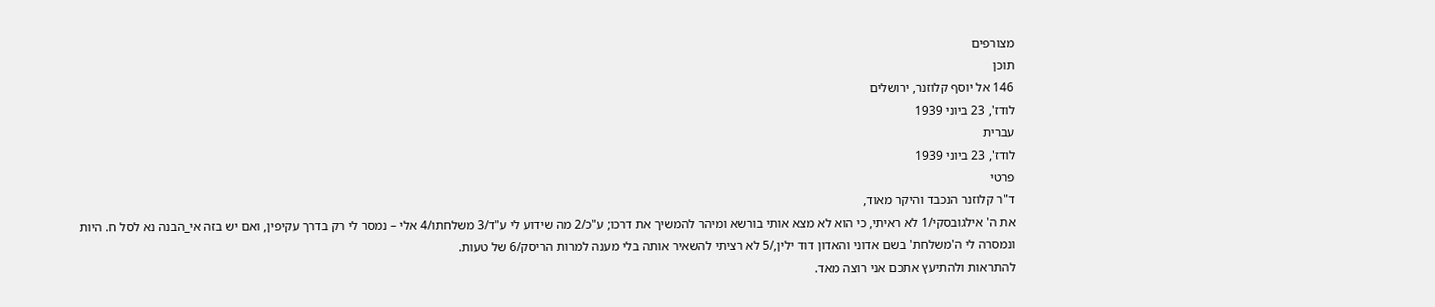מצורפים
תוכן
146 אל יוסף קלוזנר, ירושלים
לודז', 23 ביוני 1939
עברית
לודז', 23 ביוני 1939
פרטי
ד"ר קלוזנר הנכבד והיקר מאוד,
את ה' אילגובסקי/1 לא ראיתי, כי הוא לא מצא אותי בורשא ומיהר להמשיך את דרכו; ע"כ/2 מה שידוע לי ע"ד/3 משלחתו/4 אלי – נמסר לי רק בדרך עקיפין, ואם יש בזה אי_הבנה נא לסל ח. היות ונמסרה לי ה'משלחת' בשם אדוני והאדון דוד ילין,/5 לא רציתי להשאיר אותה בלי מענה למרות הריסק/6 של טעות.
להתראות ולהתיעץ אתכם אני רוצה מאד.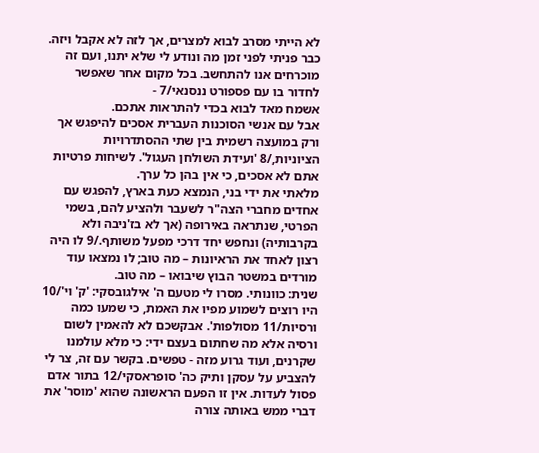לא הייתי מסרב לבוא למצרים, אך לזה לא אקבל ויזה. כבר פניתי לפני זמן מה ונודע לי שלא יתנו, ועם זה מוכרחים אנו להתחשב. בכל מקום אחר שאפשר לחדור בו עם פספורט ננסנאי/7 -
אשמח מאד לבוא בכדי להתראות אתכם.
אבל עם אנשי הסוכנות העברית אסכים להיפגש אך ורק במועצה רשמית בין שתי ההסתדרויות
הציוניות,/8 'ועידת השולחן העגול'. לשיחות פרטיות אתם לא אסכים, כי אין בהן כל ערך.
מלאתי את ידי בני, הנמצא כעת בארץ, להפגש עם אחדים מחברי הצה"ר לשעבר ולהציע להם, בשמי הפרטי, שנתראה באירופה (אך לא בז'ניבה ולא בקרבותיה) ונחפש יחד דרכי מפעל משותף./9 לו היה רצון לאחד את הראיונות – מה טוב; לו נמצאו עוד מורדים במשטר הבוץ שיבואו – מה טוב.
שנית: כוונותי. מסרו לי מטעם ה' אילגובסקי: 'ק' וי'/10 היו רוצים לשמוע מפיו את האמת, כי שמעו כמה ורסיות/11 מסולפות'. אבקשכם לא להאמין לשום ורסיה אלא מה שחתום בעצם ידי: כי מלא עולמנו שקרנים, ועוד גרוע מזה - טפשים. בקשר עם זה, צר לי להצביע על עסקן ותיק כה' סופראסקי/12 בתור אדם פסול לעדות. אין זו הפעם הראשונה שהוא 'מוסר' את דברי ממש באותה צורה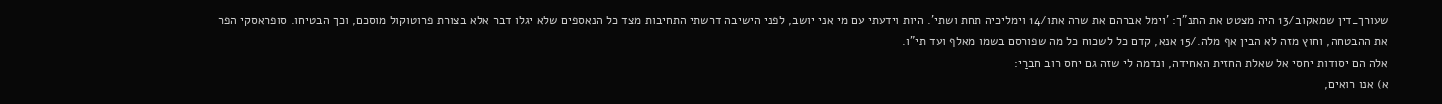שעורך_דין שמאקוב/13 היה מצטט את התנ"ך: 'וימל אברהם את שרה אתו/14 וימליכיה תחת ושתי'. היות וידעתי עם מי אני יושב, לפני הישיבה דרשתי התחיבות מצד כל הנאספים שלא יגלו דבר אלא בצורת פרוטוקול מוסכם, וכך הבטיחו. סופראסקי הפר את ההבטחה, וחוץ מזה לא הבין אף מלה./15 אנא, קדם כל לשכוח כל מה שפורסם בשמו מאלף ועד תי"ו.
אלה הם יסודות יחסי אל שאלת החזית האחידה, ונדמה לי שזה גם יחס רוב חברַי:
א) אנו רואים,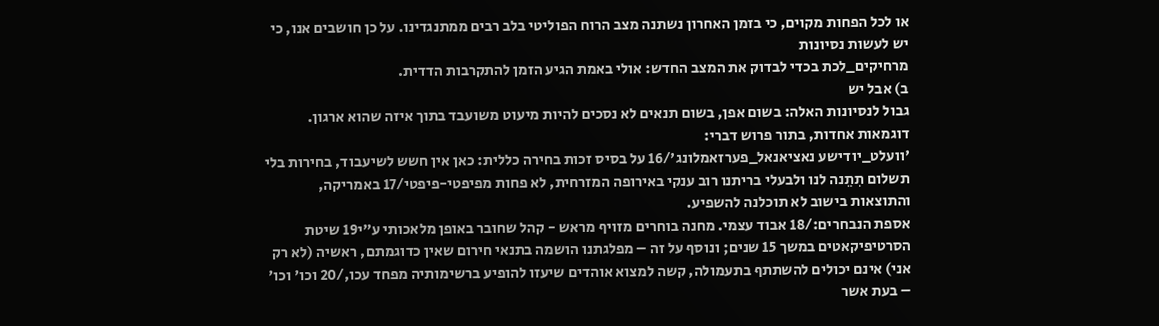או לכל הפחות מקוים, כי בזמן האחרון נשתנה מצב הרוח הפוליטי בלב רבים ממתנגדינו. על כן חושבים אנו, כי יש לעשות נסיונות
מרחיקים_לכת בכדי לבדוק את המצב החדש: אולי באמת הגיע הזמן להתקרבות הדדית.
ב) אבל יש
גבול לנסיונות האלה: בשום אפן, בשום תנאים לא נסכים להיות מיעוט משועבד בתוך איזה שהוא ארגון.
דוגמאות אחדות, בתור פרוש דברי:
'וועלט_יודישע נאציאנאל_פערזאמלונג'/16 על בסיס זכות בחירה כללית: כאן אין חשש לשיעבוד, בחירות בלי תשלום תִתֵנה לנו ולבעלי בריתנו רוב ענקי באירופה המזרחית, לא פחות מפיפטי-פיפטי/17 באמריקה, והתוצאות בישוב לא תוכלנה להשפיע.
אספת הנבחרים:/18 אבוד עצמי. מחנה בוחרים מזויף מראש - קהל שחובר באופן מלאכותי ע"י19 שיטת הסרטיפיקאטים במשך 15 שנים; ונוסף על זה – מפלגתנו הושמה בתנאי חירום שאין כדוגמתם, ראשיה (לא רק אני) אינם יכולים להשתתף בתעמולה, קשה למצוא אוהדים שיעזו להופיע ברשימותיה מפחד עכו,/20 וכו' וכו' – בעת אשר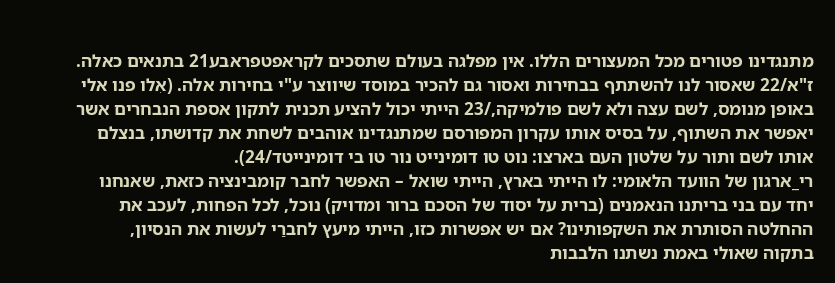מתנגדינו פטורים מכל המעצורים הללו. אין מפלגה בעולם שתסכים לקראפטפראבע21 בתנאים כאלה. ז"א/22 שאסור לנו להשתתף בבחירות ואסור גם להכיר במוסד שיווצר ע"י בחירות אלה. (אִלו פנו אלי באופן מנומס, לשם עצה ולא לשם פולמיקה,/23 הייתי יכול להציע תכנית לתקון אספת הנבחרים אשר יאפשר את השתוף, על בסיס אותו עקרון המפורסם שמתנגדינו אוהבים לשחת את קדושתו, בנצלם אותו לשם ותור על שלטון העם בארצו: נוט טו דומינייט נור טו בי דומינייטד/24).
רי_ארגון של הוועד הלאומי: לו הייתי בארץ, הייתי שואל – האפשר לחבר קומבינציה כזאת, שאנחנו יחד עם בני בריתנו הנאמנים (ברית על יסוד של הסכם ברור ומדויק) נוכל, לכל הפחות, לעכב את ההחלטה הסותרת את השקפותינו? אם יש אפשרות כזו, הייתי מיעץ לחברַי לעשות את הנסיון, בתקוה שאולי באמת נשתנו הלבבות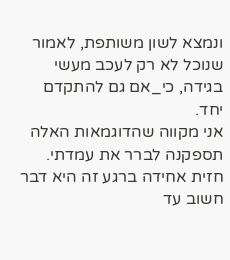ונמצא לשון משותפת, לאמור שנוכל לא רק לעכב מעשי בגידה, כי_אם גם להתקדם יחד.
אני מקווה שהדוגמאות האלה תספקנה לברר את עמדתי.
חזית אחידה ברגע זה היא דבר חשוב עד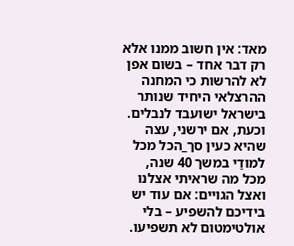מאד: אין חשוב ממנו אלא רק דבר אחד – בשום אפן לא להרשות כי המחנה ההרצלאי היחיד שנותר בישראל ישועבד לנבלים.
וכעת, אם ירשני, עצה שהיא כעין סך_הכל מכל למודַי במשך 40 שנה, מכל מה שראיתי אצלנו ואצל הגויים: אם עוד יש בידיכם להשפיע – בלי אולטימטום לא תשפיעו.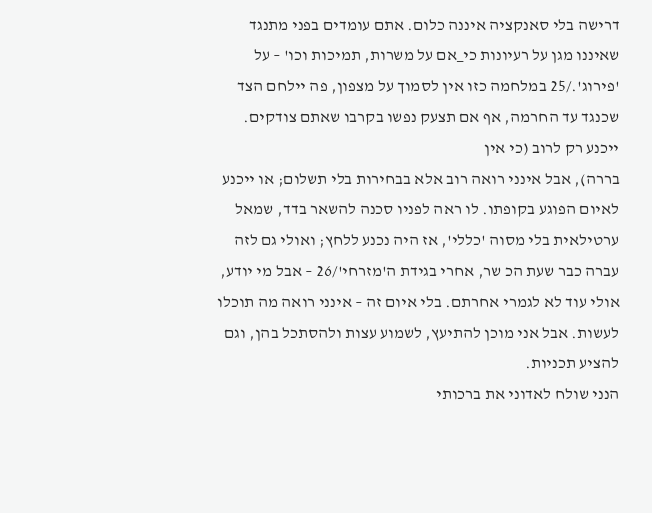דרישה בלי סאנקציה איננה כלום. אתם עומדים בפני מתנגד שאיננו מגן על רעיונות כי_אם על משרות, תמיכות וכו' – על 'פירוג'./25 במלחמה כזו אין לסמוך על מצפון, פה יילחם הצד שכנגד עד החרמה, אף אם תצעק נפשו בקרבו שאתם צודקים. ייכנע רק לרוב (כי אין
בררה), אבל אינני רואה רוב אלא בבחירות בלי תשלום; או ייכנע לאיום הפוגע בקופתו. לו ראה לפניו סכנה להשאר בדד, שמאל ערטילאית בלי מסוה 'כללי', אז היה נכנע ללחץ; ואולי גם לזה עברה כבר שעת הכ שר, אחרי בגידת ה'מזרחי'/26 – אבל מי יודע, אולי עוד לא לגמרי אחרתם. בלי איום זה – אינני רואה מה תוכלו לעשות. אבל אני מוכן להתיעץ, לשמוע עצות ולהסתכל בהן, וגם להציע תכניות.
הנני שולח לאדוני את ברכותי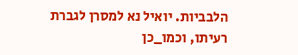הלבביות. יואיל נא למסרן לגברת רעיתו, וכמו_כן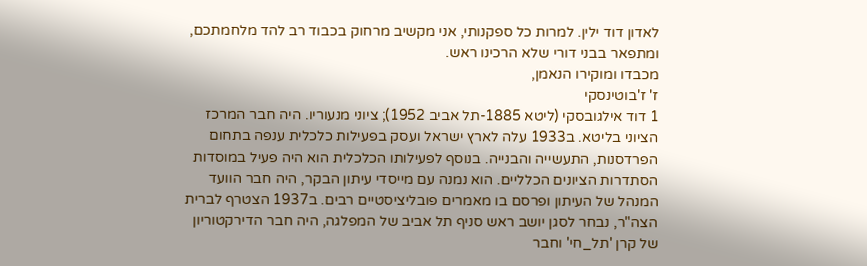לאדון דוד ילין. למרות כל ספקנותי, אני מקשיב מרחוק בכבוד רב להד מלחמתכם, ומתפאר בבני דורי שלא הרכינו ראש.
מכבדו ומוקירו הנאמן,
ז' ז'בוטינסקי
1 דוד אילגובסקי (ליטא 1885-תל אביב 1952); ציוני מנעוריו. היה חבר המרכז הציוני בליטא. ב1933 עלה לארץ ישראל ועסק בפעילות כלכלית ענפה בתחום הפרדסנות, התעשייה והבנייה. בנוסף לפעילותו הכלכלית הוא היה פעיל במוסדות הסתדרות הציונים הכלליים. הוא נמנה עם מייסדי עיתון הבקר, היה חבר הוועד המנהל של העיתון ופרסם בו מאמרים פובליציסטיים רבים. ב1937 הצטרף לברית הצה"ר, נבחר לסגן יושב ראש סניף תל אביב של המפלגה, היה חבר הדירקטוריון של קרן 'תל_חי' וחבר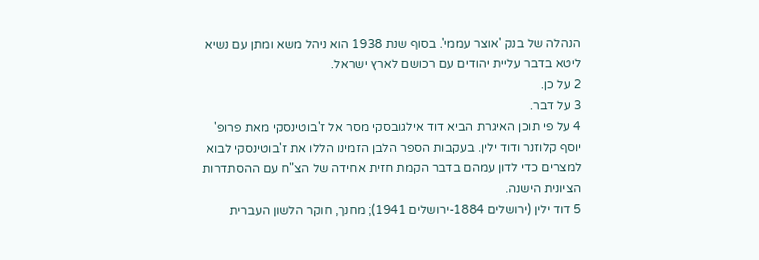הנהלה של בנק 'אוצר עממי'. בסוף שנת 1938 הוא ניהל משא ומתן עם נשיא ליטא בדבר עליית יהודים עם רכושם לארץ ישראל.
2 על כן.
3 על דבר.
4 על פי תוכן האיגרת הביא דוד אילגובסקי מסר אל ז'בוטינסקי מאת פרופ' יוסף קלוזנר ודוד ילין. בעקבות הספר הלבן הזמינו הללו את ז'בוטינסקי לבוא למצרים כדי לדון עמהם בדבר הקמת חזית אחידה של הצ"ח עם ההסתדרות הציונית הישנה.
5 דוד ילין (ירושלים 1884-ירושלים 1941); מחנך, חוקר הלשון העברית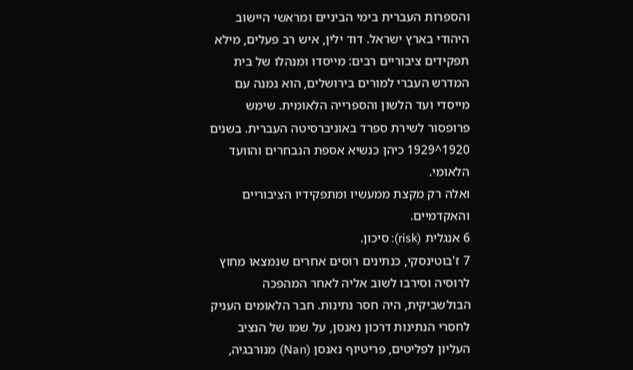והספרות העברית בימי הביניים ומראשי היישוב היהודי בארץ ישראל. דוד ילין, איש רב פעלים, מילא תפקידים ציבוריים רבים: מייסדו ומנהלו של בית המדרש העברי למורים בירושלים, הוא נמנה עם מייסדי ועד הלשון והספרייה הלאומית. שימש פרופסור לשירת ספרד באוניברסיטה העברית. בשנים 1920^1929 כיהן כנשיא אספת הנבחרים והוועד הלאומי.
ואלה רק מקצת ממעשיו ומתפקידיו הציבוריים והאקדמיים.
6 אנגלית (risk): סיכון.
7 ז'בוטינסקי, כנתינים רוסים אחרים שנמצאו מחוץ לרוסיה וסירבו לשוב אליה לאחר המהפכה הבולשביקית, היה חסר נתינות. חבר הלאומים העניק לחסרי הנתינות דרכון נאנסן, על שמו של הנציב
העליון לפליטים, פריטיוף נאנסן (Nan) מנורבגיה,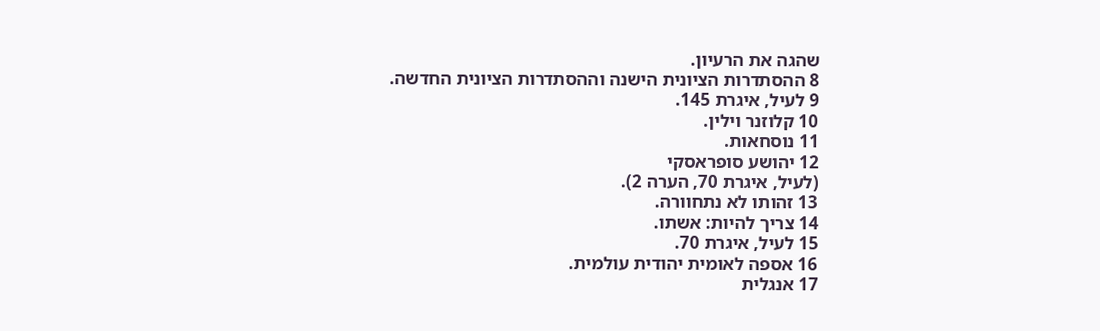שהגה את הרעיון.
8 ההסתדרות הציונית הישנה וההסתדרות הציונית החדשה.
9 לעיל, איגרת 145.
10 קלוזנר וילין.
11 נוסחאות.
12 יהושע סופראסקי
(לעיל, איגרת 70, הערה 2).
13 זהותו לא נתחוורה.
14 צריך להיות: אשתו.
15 לעיל, איגרת 70.
16 אספה לאומית יהודית עולמית.
17 אנגלית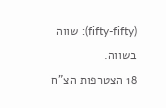(fifty-fifty): שווה בשווה.
18 הצטרפות הצ"ח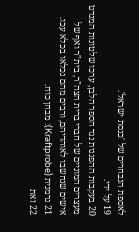לאספת הנבחרים של 'כנסת ישראל'.
19 על ידי.
20 בעקבות ההפגנות נגד הספר הלבן, ערכו שלטונות המנדט מעצרים המוניים של חברי ברית הצה"ר, בית"ר ואף של אישים שנחשבו לאוהדיהם, ורבים מהם נכלאו בכלא עכו.
21 גרמנית (Kraftprobe): מבחן כוח.
22 זאת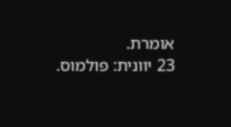אומרת.
23 יוונית: פולמוס.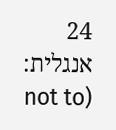24 אנגלית: (not to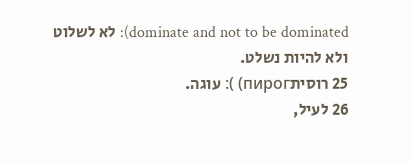dominate and not to be dominated): לא לשלוט ולא להיות נשלט.
25 רוסיתпирог) ): עוגה.
26 לעיל,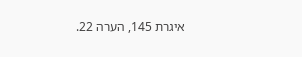איגרת 145, הערה 22.